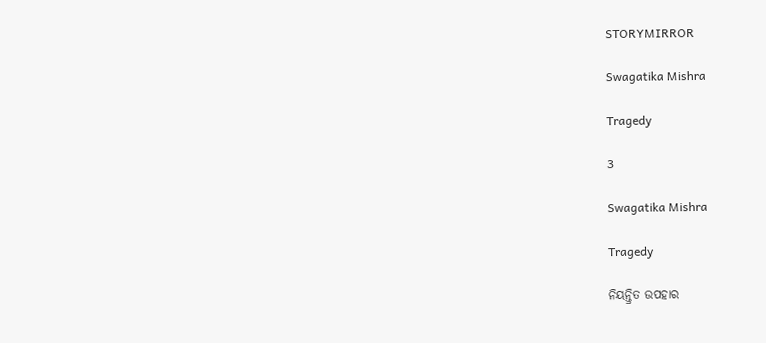STORYMIRROR

Swagatika Mishra

Tragedy

3

Swagatika Mishra

Tragedy

ନିୟନ୍ତ୍ରିତ ଉପହାର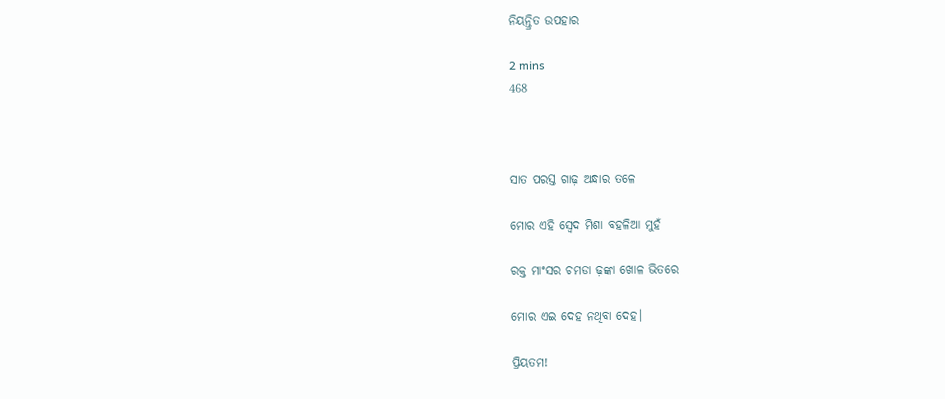ନିୟନ୍ତ୍ରିତ ଉପହାର

2 mins
468



ସାତ ପରସ୍ତ ଗାଢ଼ ଅନ୍ଧାର ତଳେ

ମୋର ଏହି ସ୍ବେଦ ମିଶା ବହଳିଆ ମୁହଁ

ରକ୍ତ ମାଂସର ଚମଡା ଢ଼ଙ୍କା ଖୋଳ ଭିତରେ

ମୋର ଏଇ ଦେହ ନଥିବା ଦେହ।

ପ୍ରିୟତମ!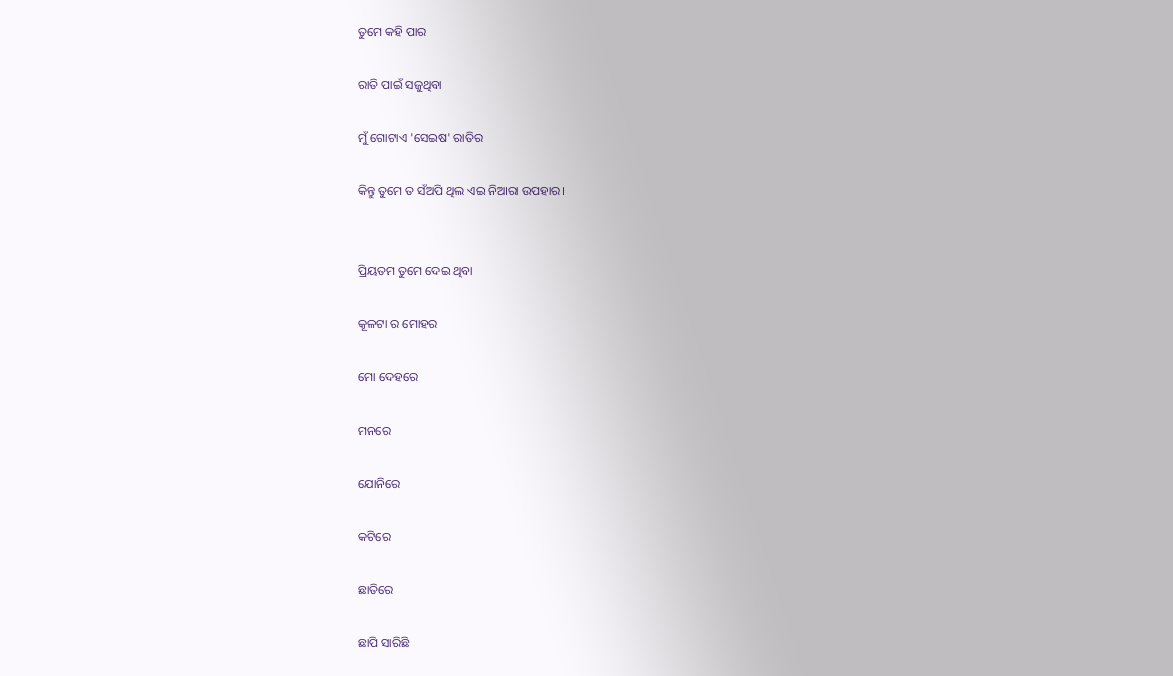ତୁମେ କହି ପାର

ରାତି ପାଇଁ ସଜୁଥିବା

ମୁଁ ଗୋଟାଏ 'ସେଇଷ' ରାତିର

କିନ୍ତୁ ତୁମେ ତ ସଁଅପି ଥିଲ ଏଇ ନିଆରା ଉପହାର।


ପ୍ରିୟତମ ତୁମେ ଦେଇ ଥିବା

କୂଳଟା ର ମୋହର

ମୋ ଦେହରେ

ମନରେ

ଯୋନିରେ

କଟିରେ

ଛାତିରେ

ଛାପି ସାରିଛି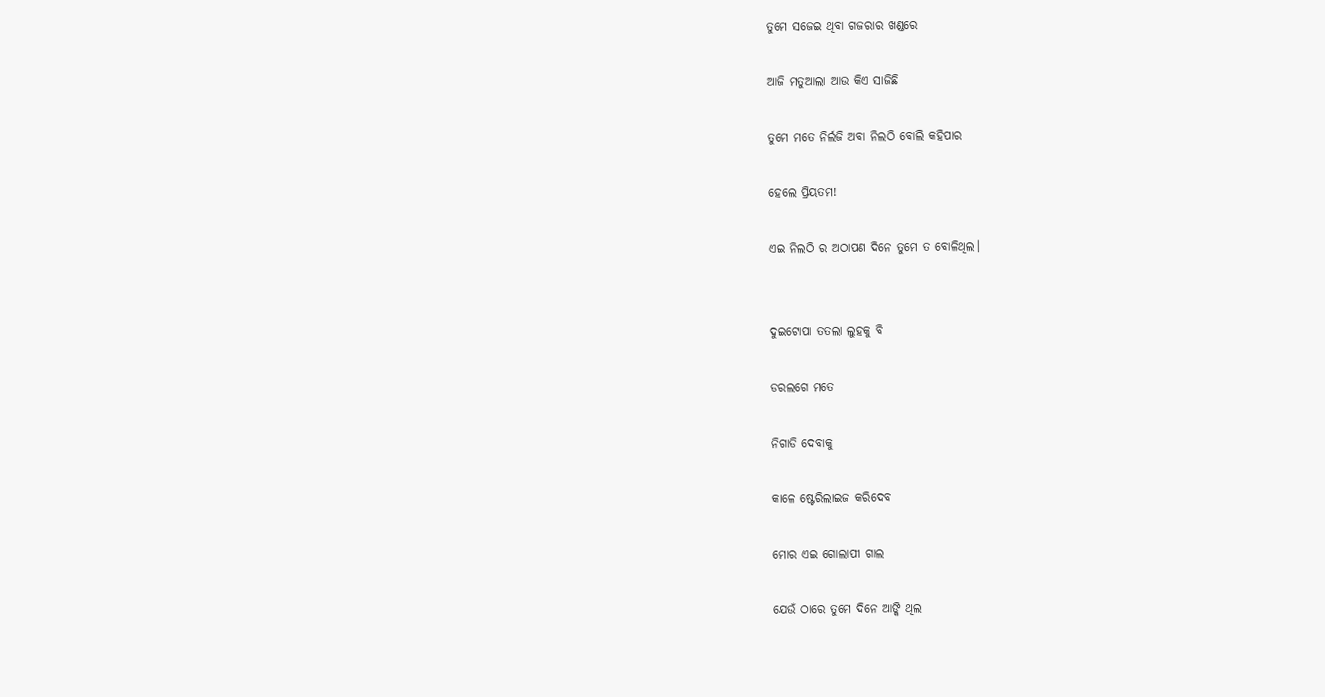ତୁମେ ସଜେଇ ଥିବା ଗଜରାର ଖଣ୍ଡରେ

ଆଜି ମତୁଆଲା ଆଉ କିଏ ସାଜିଛି

ତୁମେ ମତେ ନିର୍ଲଜି ଅବା ନିଲଠି ବୋଲି କହିପାର

ହେଲେ ପ୍ରିୟତମ!

ଏଇ ନିଲଠି ର ଅଠାପଣ ଦିନେ ତୁମେ ତ ବୋଳିଥିଲ।


ଦୁଇଟୋପା ତତଲା ଲୁହକୁ ବି

ଡରଲଗେ ମତେ

ନିଗାଡି ଦେବାକୁ

କାଳେ ଷ୍ଟେରିଲାଇଜ କରିଦେବ

ମୋର ଏଇ ଗୋଲାପୀ ଗାଲ

ଯେଉଁ ଠାରେ ତୁମେ ଦିନେ ଆଙ୍କି ଥିଲ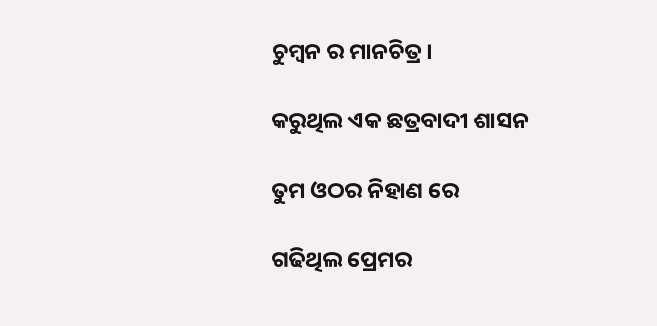ଚୁମ୍ବନ ର ମାନଚିତ୍ର।

କରୁଥିଲ ଏକ ଛତ୍ରବାଦୀ ଶାସନ

ତୁମ ଓଠର ନିହାଣ ରେ

ଗଢିଥିଲ ପ୍ରେମର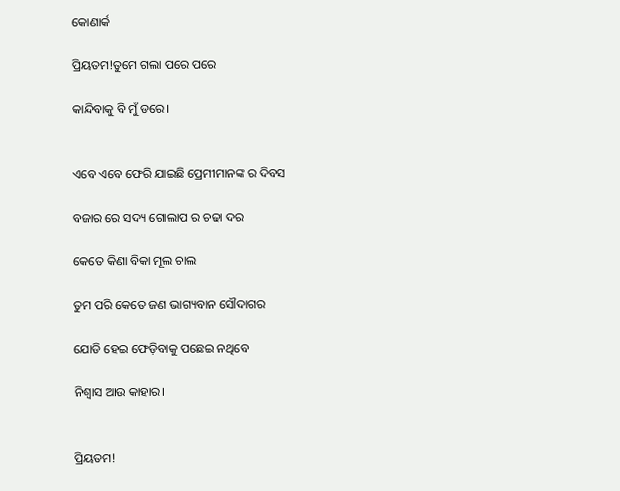କୋଣାର୍କ

ପ୍ରିୟତମ!ତୁମେ ଗଲା ପରେ ପରେ

କାନ୍ଦିବାକୁ ବି ମୁଁ ଡରେ।


ଏବେ ଏବେ ଫେରି ଯାଇଛି ପ୍ରେମୀମାନଙ୍କ ର ଦିବସ

ବଜାର ରେ ସଦ୍ୟ ଗୋଲାପ ର ଚଢା ଦର

କେତେ କିଣା ବିକା ମୂଲ ଚାଲ

ତୁମ ପରି କେତେ ଜଣ ଭାଗ୍ୟବାନ ସୌଦାଗର

ଯୋଡି ହେଇ ଫେଡ଼ିବାକୁ ପଛେଇ ନଥିବେ

ନିଶ୍ୱାସ ଆଉ କାହାର।


ପ୍ରିୟତମ!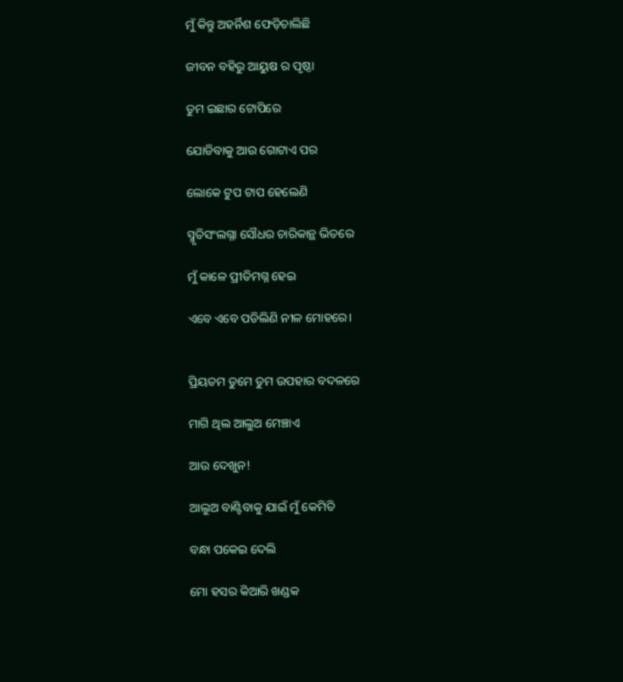ମୁଁ କିନ୍ତୁ ଅହର୍ନିଶ ଫେଡ଼ିଚାଲିଛି

ଜୀବନ ବହିରୁ ଆୟୁଷ ର ପୃଷ୍ଠା

ତୁମ ଇଛାର ଟୋପିରେ

ଯୋଡିବାକୁ ଆଉ ଗୋଟାଏ ପର

ଲୋକେ ଟୁପ ଟାପ ହେଲେଣି

ସ୍ମୃତିସଂଲଗ୍ନା ସୌଧର ଚାରିକାନ୍ଥ ଭିତରେ

ମୁଁ କାଳେ ପ୍ରୀତିମଗ୍ନ ହେଇ

ଏବେ ଏବେ ପଡିଲିଣି ନୀଳ ମୋହରେ।


ପ୍ରିୟତମ ତୁମେ ତୁମ ଉପହାର ବଦଳରେ

ମାଗି ଥିଲ ଆଲୁଅ ମେଞ୍ଚାଏ

ଆଉ ଦେଖୁନ!

ଆଲୁଅ ବାଣ୍ଟିବାକୁ ଯାଇଁ ମୁଁ କେମିତି

ବନ୍ଧା ପକେଇ ଦେଲି

ମୋ ହସର କିଆରି ଖଣ୍ଡକ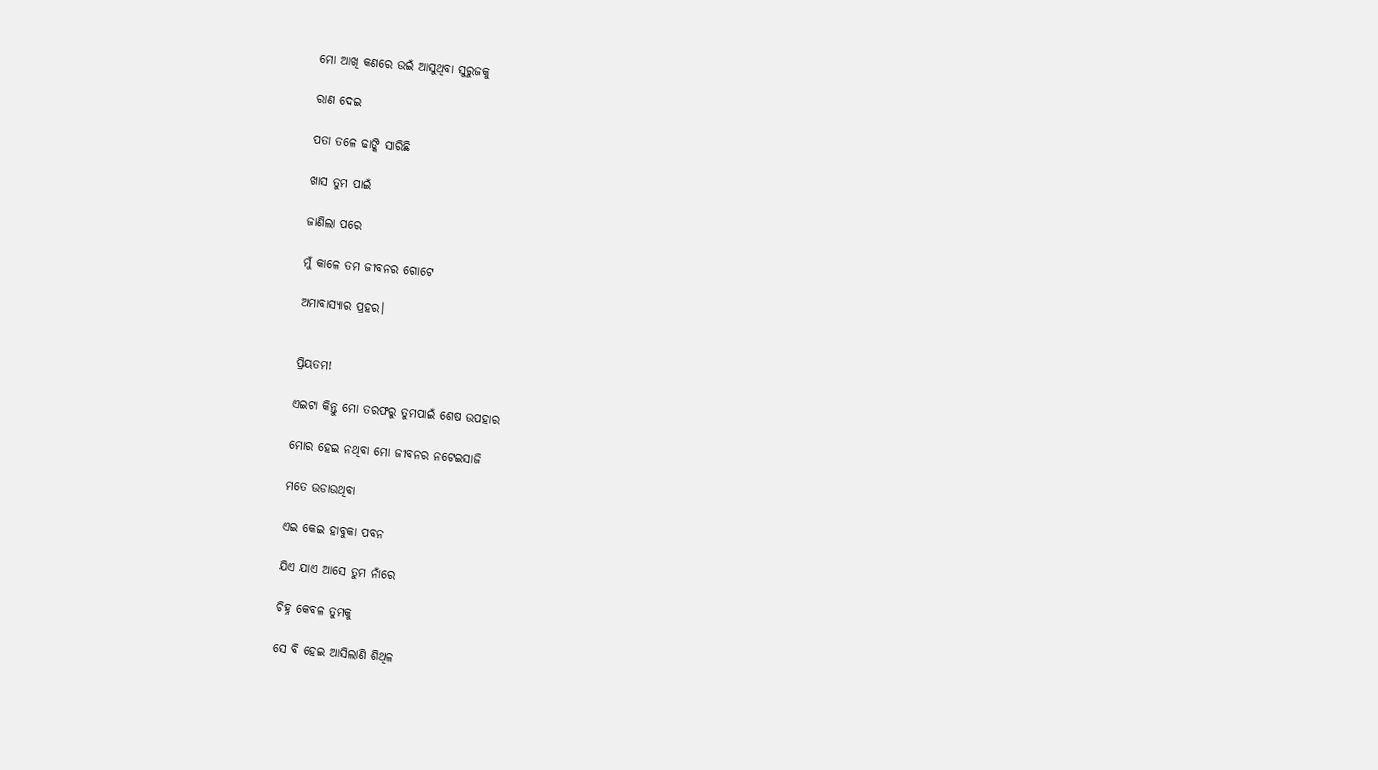ମୋ ଆଖି କଣରେ ଉଇଁ ଆସୁଥିବା ସୁରୁଜକୁ

ରାଣ ଦେଇ

ପତା ତଳେ ଢାଙ୍କି ସାରିଛି

ଖାସ ତୁମ ପାଇଁ

ଜାଣିଲା ପରେ

ମୁଁ କାଳେ ତମ ଜୀବନର ଗୋଟେ

ଅମାବାସ୍ୟାର ପ୍ରହର।


ପ୍ରିୟତମ!

ଏଇଟା କିନ୍ତୁ ମୋ ତରଫରୁ ତୁମପାଇଁ ଶେଷ ଉପହାର

ମୋର ହେଇ ନଥିବା ମୋ ଜୀବନର ନଟେଇସାଜି

ମତେ ଉଡାଉଥିବା

ଏଇ କେଇ ହାବୁକା ପବନ

ଯିଏ ଯାଏ ଆସେ ତୁମ ନାଁରେ

ଚିହ୍ନ କେବଳ ତୁମକୁ

ସେ ବି ହେଇ ଆସିଲାଣି ଶିଥିଳ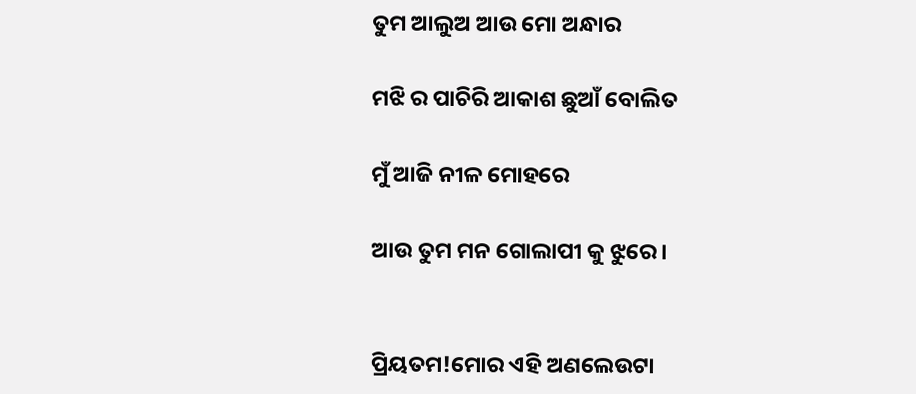ତୁମ ଆଲୁଅ ଆଉ ମୋ ଅନ୍ଧାର

ମଝି ର ପାଚିରି ଆକାଶ ଛୁଆଁ ବୋଲିତ

ମୁଁ ଆଜି ନୀଳ ମୋହରେ

ଆଉ ତୁମ ମନ ଗୋଲାପୀ କୁ ଝୁରେ।


ପ୍ରିୟତମ!ମୋର ଏହି ଅଣଲେଉଟା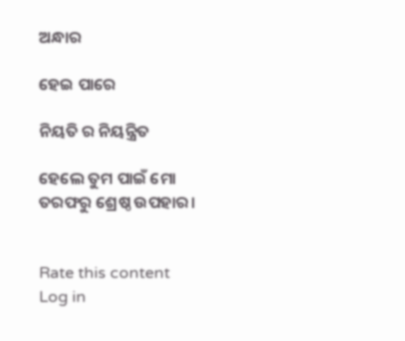ଅନ୍ଧାର

ହେଇ ପାରେ

ନିୟତି ର ନିୟନ୍ତ୍ରିତ

ହେଲେ ତୁମ ପାଇଁ ମୋ ତରଫରୁ ଶ୍ରେଷ୍ଠ ଉପହାର।


Rate this content
Log in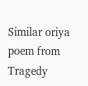Similar oriya poem from Tragedy